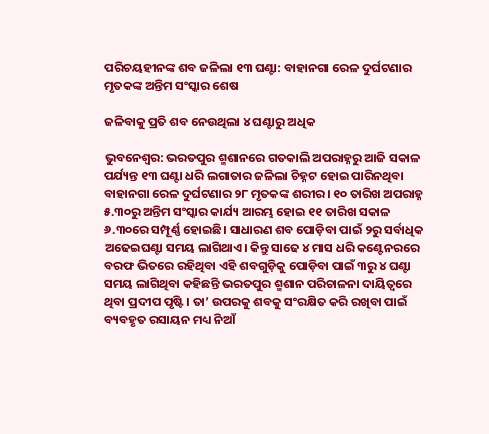ପରିଚୟହୀନଙ୍କ ଶବ ଜଳିଲା ୧୩ ଘଣ୍ଟା: ବାହାନଗା ରେଳ ଦୁର୍ଘଟଣାର ମୃତକଙ୍କ ଅନ୍ତିମ ସଂସ୍କାର ଶେଷ

ଜଳିବାକୁ ପ୍ରତି ଶବ ନେଉଥିଲା ୪ ଘଣ୍ଟାରୁ ଅଧିକ

ଭୁବନେଶ୍ବର: ଭରତପୁର ଶ୍ମଶାନରେ ଗତକାଲି ଅପରାହ୍ନରୁ ଆଜି ସକାଳ ପର୍ଯ୍ୟନ୍ତ ୧୩ ଘଣ୍ଟା ଧରି ଲଗାତାର ଜଳିଲା ଚିହ୍ନଟ ହୋଇ ପାରିନଥିବା ବାହାନଗା ରେଳ ଦୁର୍ଘଟଣାର ୨୮ ମୃତକଙ୍କ ଶରୀର। ୧୦ ତାରିଖ ଅପରାହ୍ନ ୫.୩୦ରୁ ଅନ୍ତିମ ସଂସ୍କାର କାର୍ଯ୍ୟ ଆରମ୍ଭ ହୋଇ ୧୧ ତାରିଖ ସକାଳ ୬.୩୦ରେ ସମ୍ପୂର୍ଣ୍ଣ ହୋଇଛି। ସାଧାରଣ ଶବ ପୋଡ଼ିବା ପାଇଁ ୨ରୁ ସର୍ବାଧିକ ଅଢେଇଘଣ୍ଟା ସମୟ ଲାଗିଥାଏ। କିନ୍ତୁ ସାଢେ ୪ ମାସ ଧରି କଣ୍ଟେନରରେ ବରଫ ଭିତରେ ରହିଥିବା ଏହି ଶବଗୁଡ଼ିକୁ ପୋଡ଼ିବା ପାଇଁ ୩ରୁ ୪ ଘଣ୍ଟା ସମୟ ଲାଗିଥିବା କହିଛନ୍ତି ଭରତପୁର ଶ୍ମଶାନ ପରିଚାଳନା ଦାୟିତ୍ବରେ ଥିବା ପ୍ରଦୀପ ପୃଷ୍ଟି। ତା’ ଉପରକୁ ଶବକୁ ସଂରକ୍ଷିତ କରି ରଖିବା ପାଇଁ ବ୍ୟବହୃତ ରସାୟନ ମଧ୍ୟ ନିଆଁ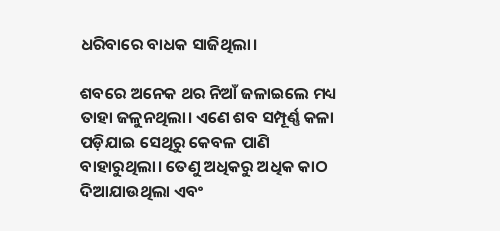ଧରିବାରେ ବାଧକ ସାଜିଥିଲା।

ଶବରେ ଅନେକ ଥର ନିଆଁ ଜଳାଇଲେ ମଧ୍ୟ ତାହା ଜଳୁନଥିଲା। ଏଣେ ଶବ ସମ୍ପୂର୍ଣ୍ଣ କଳା ପଡ଼ିଯାଇ ସେଥିରୁ କେବଳ ପାଣି ବାହାରୁଥିଲା। ତେଣୁ ଅଧିକରୁ ଅଧିକ କାଠ ଦିଆଯାଉଥିଲା ଏବଂ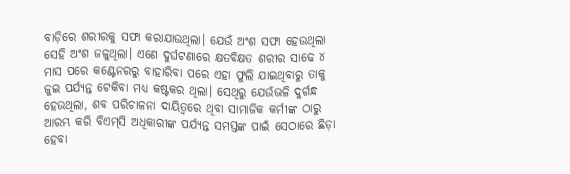ବାଡ଼ିରେ ଶରୀରକୁ ସଫା କରାଯାଉଥିଲା। ଯେଉଁ ଅଂଶ ସଫା ହେଉଥିଲା ସେହି ଅଂଶ ଜଳୁଥିଲା। ଏଣେ ଦୁର୍ଘଟଣାରେ କ୍ଷତବିକ୍ଷତ ଶରୀର ସାଢେ ୪ ମାସ ପରେ କଣ୍ଟେନରରୁ ବାହାରିବା ପରେ ଏହା ଫୁଲି ଯାଇଥିବାରୁ ତାକୁ ଜୁଇ ପର୍ଯ୍ୟନ୍ତ ଟେକିବା ମଧ୍ୟ କଷ୍ଟକର ଥିଲା। ସେଥିରୁ ଯେଉଁଭଳି ଦୁର୍ଗନ୍ଧ ହେଉଥିଲା, ଶବ ପରିଚାଳନା ଦାୟିତ୍ବରେ ଥିବା ସାମାଜିକ କର୍ମୀଙ୍କ ଠାରୁ ଆରମ୍ଭ କରି ବିଏମ୍‌ସି ଅଧିକାରୀଙ୍କ ପର୍ଯ୍ୟନ୍ତ ସମସ୍ତଙ୍କ ପାଇଁ ସେଠାରେ ଛିଡ଼ା ହେବା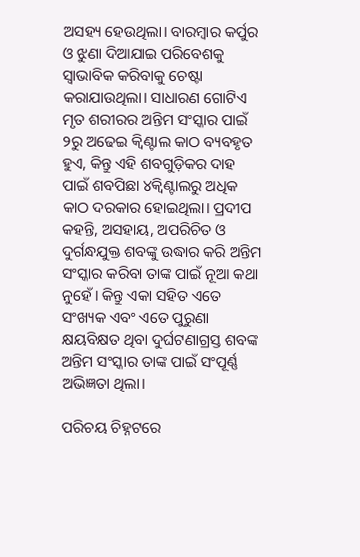ଅସହ୍ୟ ହେଉଥିଲା। ବାରମ୍ବାର କର୍ପୁର ଓ ଝୁଣା ଦିଆଯାଇ ପରିବେଶକୁ ସ୍ବାଭାବିକ କରିବାକୁ ଚେଷ୍ଟା କରାଯାଉଥିଲା। ସାଧାରଣ ଗୋଟିଏ ମୃତ ଶରୀରର ଅନ୍ତିମ ସଂସ୍କାର ପାଇଁ ୨ରୁ ଅଢେଇ କ୍ବିଣ୍ଟାଲ କାଠ ବ୍ୟବହୃତ ହୁଏ, କିନ୍ତୁ ଏହି ଶବଗୁଡ଼ିକର ଦାହ ପାଇଁ ଶବପିଛା ୪କ୍ବିଣ୍ଟାଲରୁ ଅଧିକ କାଠ ଦରକାର ହୋଇଥିଲା। ପ୍ରଦୀପ କହନ୍ତି, ଅସହାୟ, ଅପରିଚିତ ଓ ଦୁର୍ଗନ୍ଧଯୁକ୍ତ ଶବଙ୍କୁ ଉଦ୍ଧାର କରି ଅନ୍ତିମ ସଂସ୍କାର କରିବା ତାଙ୍କ ପାଇଁ ନୂଆ କଥା ନୁହେଁ। କିନ୍ତୁ ଏକା ସହିତ ଏତେ ସଂଖ୍ୟକ ଏବଂ ଏତେ ପୁରୁଣା କ୍ଷୟବିକ୍ଷତ ଥିବା ଦୁର୍ଘଟଣାଗ୍ରସ୍ତ ଶବଙ୍କ ଅନ୍ତିମ ସଂସ୍କାର ତାଙ୍କ ପାଇଁ ସଂପୂର୍ଣ୍ଣ ଅଭିଜ୍ଞତା ଥିଲା।

ପରିଚୟ ଚିହ୍ନଟରେ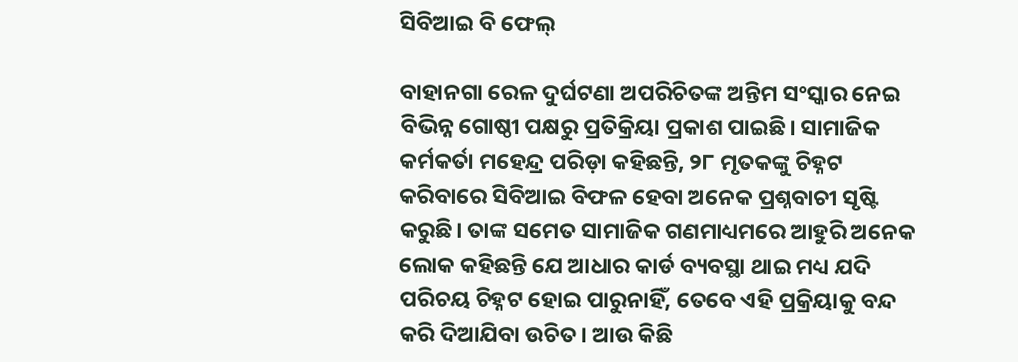ସିବିଆଇ ବି ଫେଲ୍‌

ବାହାନଗା ରେଳ ଦୁର୍ଘଟଣା ଅପରିଚିତଙ୍କ ଅନ୍ତିମ ସଂସ୍କାର ନେଇ ବିଭିନ୍ନ ଗୋଷ୍ଠୀ ପକ୍ଷରୁ ପ୍ରତିକ୍ରିୟା ପ୍ରକାଶ ପାଇଛି। ସାମାଜିକ କର୍ମକର୍ତା ମହେନ୍ଦ୍ର ପରିଡ଼ା କହିଛନ୍ତି, ୨୮ ମୃତକଙ୍କୁ ଚିହ୍ନଟ କରିବାରେ ସିବିଆଇ ବିଫଳ ହେବା ଅନେକ ପ୍ରଶ୍ନବାଚୀ ସୃଷ୍ଟି କରୁଛି। ତାଙ୍କ ସମେତ ସାମାଜିକ ଗଣମାଧ୍ୟମରେ ଆହୁରି ଅନେକ ଲୋକ କହିଛନ୍ତି ଯେ ଆଧାର କାର୍ଡ ବ୍ୟବସ୍ଥା ଥାଇ ମଧ୍ୟ ଯଦି ପରିଚୟ ଚିହ୍ନଟ ହୋଇ ପାରୁନାହିଁ, ତେବେ ଏହି ପ୍ରକ୍ରିୟାକୁ ବନ୍ଦ କରି ଦିଆଯିବା ଉଚିତ। ଆଉ କିଛି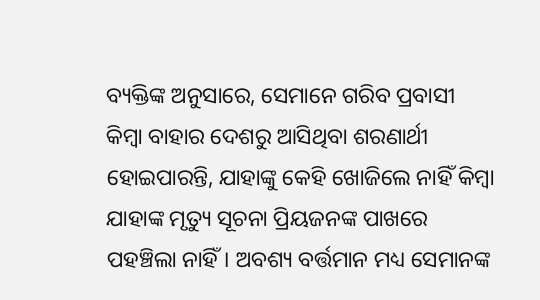ବ୍ୟକ୍ତିଙ୍କ ଅନୁସାରେ, ସେମାନେ ଗରିବ ପ୍ରବାସୀ କିମ୍ବା ବାହାର ଦେଶରୁ ଆସିଥିବା ଶରଣାର୍ଥୀ ହୋଇପାରନ୍ତି, ଯାହାଙ୍କୁ କେହି ଖୋଜିଲେ ନାହିଁ କିମ୍ବା ଯାହାଙ୍କ ମୃତ୍ୟୁ ସୂଚନା ପ୍ରିୟଜନଙ୍କ ପାଖରେ ପହଞ୍ଚିଲା ନାହିଁ। ଅବଶ୍ୟ ବର୍ତ୍ତମାନ ମଧ୍ୟ ସେମାନଙ୍କ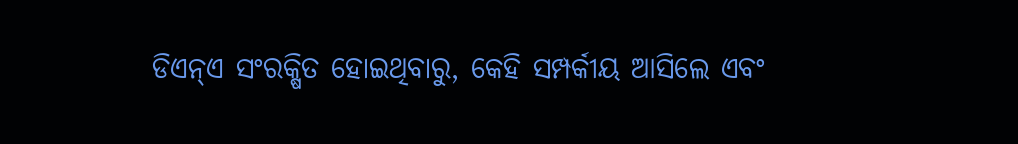ଡିଏନ୍‌ଏ ସଂରକ୍ଷିତ ହୋଇଥିବାରୁ, କେହି ସମ୍ପର୍କୀୟ ଆସିଲେ ଏବଂ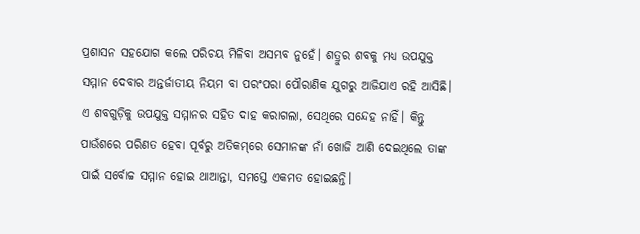ପ୍ରଶାସନ ସହଯୋଗ କଲେ ପରିଚୟ ମିଳିବା ଅସମ୍ଭବ ନୁହେଁ। ଶତ୍ରୁର ଶବକୁ ମଧ୍ୟ ଉପଯୁକ୍ତ ସମ୍ମାନ ଦେବାର ଅନ୍ତର୍ଜାତୀୟ ନିୟମ ବା ପରଂପରା ପୌରାଣିକ ଯୁଗରୁ ଆଜିଯାଏ ରହି ଆସିଛି। ଏ ଶବଗୁଡ଼ିକୁ ଉପଯୁକ୍ତ ସମ୍ମାନର ସହିତ ଦାହ କରାଗଲା, ସେଥିରେ ସନ୍ଦେହ ନାହିଁ। କିନ୍ତୁ ପାଉଁଶରେ ପରିଣତ ହେବା ପୂର୍ବରୁ ଅତିକମ୍‌ରେ ସେମାନଙ୍କ ନାଁ ଖୋଜି ଆଣି ଦେଇଥିଲେ ତାଙ୍କ ପାଇଁ ସର୍ବୋଚ୍ଚ ସମ୍ମାନ ହୋଇ ଥାଆନ୍ତା, ସମସ୍ତେ ଏକମତ ହୋଇଛନ୍ତି।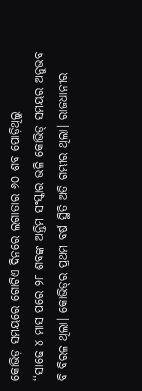କୋଭିଡ଼ ସମୟରେ ଗୋଟିଏ ଦିନରେ ଲଗାତାର ୬୦ ଶବ ପୋଡ଼ିଥିଲୁ
‘‘ସାଢେ ୪ ମାସ ପରେ ୨୮ ଶବଙ୍କ ଅନ୍ତିମ ସଂସ୍କାର ଭଳି କୋଭିଡ୍‌ ସମୟର ଅନୁଭବ ବି ବିରଳ ଥିଲା। କୋଭିଡ୍‌ର ପ୍ରଥମ ବର୍ଷ ସ୍ଥିତି ଅତି ଗମ୍ଭୀର ଥିଲା। ରାଜଧାନୀର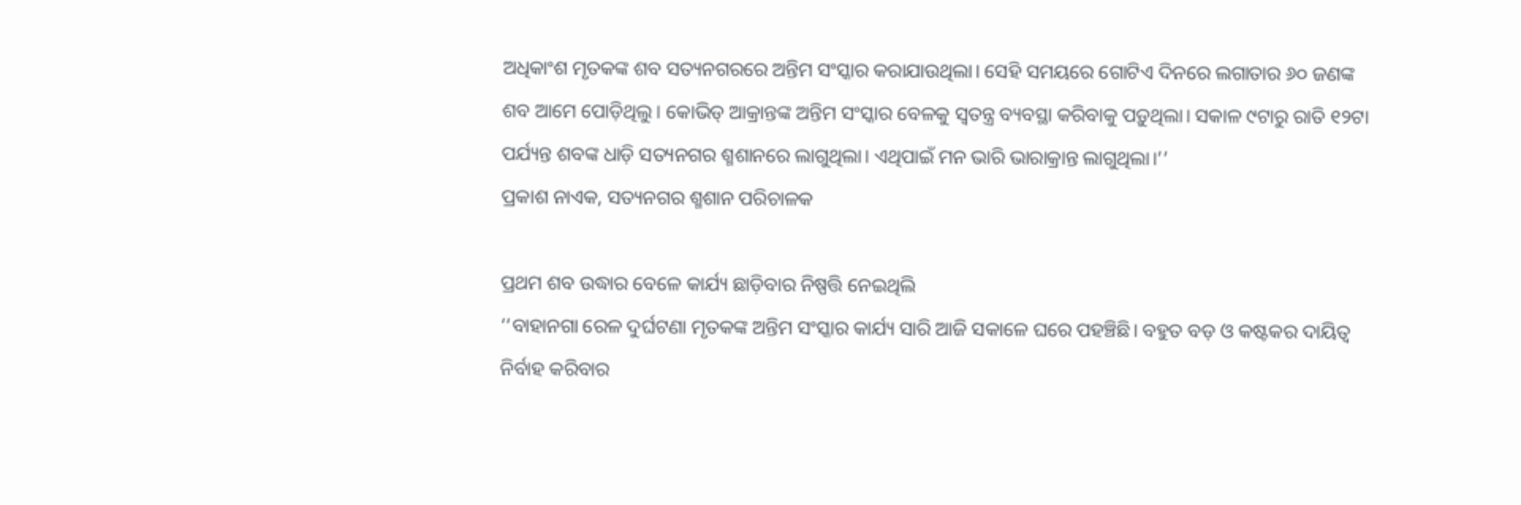ଅଧିକାଂଶ ମୃତକଙ୍କ ଶବ ସତ୍ୟନଗରରେ ଅନ୍ତିମ ସଂସ୍କାର କରାଯାଉଥିଲା। ସେହି ସମୟରେ ଗୋଟିଏ ଦିନରେ ଲଗାତାର ୬୦ ଜଣଙ୍କ ଶବ ଆମେ ପୋଡ଼ିଥିଲୁ। କୋଭିଡ୍‌ ଆକ୍ରାନ୍ତଙ୍କ ଅନ୍ତିମ ସଂସ୍କାର ବେଳକୁ ସ୍ବତନ୍ତ୍ର ବ୍ୟବସ୍ଥା କରିବାକୁ ପଡ଼ୁଥିଲା। ସକାଳ ୯ଟାରୁ ରାତି ୧୨ଟା ପର୍ଯ୍ୟନ୍ତ ଶବଙ୍କ ଧାଡ଼ି ସତ୍ୟନଗର ଶ୍ମଶାନରେ ଲାଗୁଥିଲା। ଏଥିପାଇଁ ମନ ଭାରି ଭାରାକ୍ରାନ୍ତ ଲାଗୁଥିଲା।’’
ପ୍ରକାଶ ନାଏକ, ସତ୍ୟନଗର ଶ୍ମଶାନ ପରିଚାଳକ

ପ୍ରଥମ ଶବ ଉଦ୍ଧାର ବେଳେ କାର୍ଯ୍ୟ ଛାଡ଼ିବାର ନିଷ୍ପତ୍ତି ନେଇଥିଲି
‘‘ବାହାନଗା ରେଳ ଦୁର୍ଘଟଣା ମୃତକଙ୍କ ଅନ୍ତିମ ସଂସ୍କାର କାର୍ଯ୍ୟ ସାରି ଆଜି ସକାଳେ ଘରେ ପହଞ୍ଚିଛି। ବହୁତ ବଡ଼ ଓ କଷ୍ଟକର ଦାୟିତ୍ବ ନିର୍ବାହ କରିବାର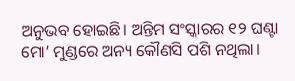ଅନୁଭବ ହୋଇଛି। ଅନ୍ତିମ ସଂସ୍କାରର ୧୨ ଘଣ୍ଟା ମୋ’ ମୁଣ୍ଡରେ ଅନ୍ୟ କୌଣସି ପଶି ନଥିଲା।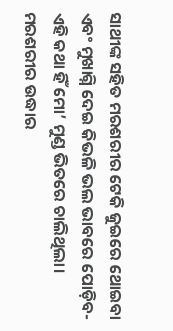ସାଥୀଙ୍କ ସହିତ ମରଶରୀର ଟେକି ଜୁଇରେ ଥୋଇବା ଏବଂ ମୁଖାଗ୍ନି ଦେଇ କିଭଳି ଭଲ ଭାବରେ ପୋଡ଼ିବ- ଏହି କଥା ହିଁ ମୋ’ ମୁଣ୍ଡ ଭିତରେ ଚାଲିଥିଲା। ମରଶରୀର ଉଦ୍ଧାର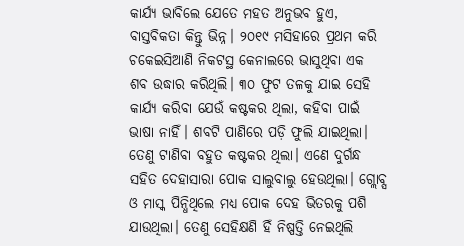କାର୍ଯ୍ୟ ଭାବିଲେ ଯେତେ ମହତ ଅନୁଭବ ହୁଏ, ବାସ୍ତବିକତା କିନ୍ତୁ ଭିନ୍ନ। ୨୦୧୯ ମସିହାରେ ପ୍ରଥମ କରି ଚକେଇସିଆଣି ନିକଟସ୍ଥ କେନାଲରେ ଭାସୁଥିବା ଏକ ଶବ ଉଦ୍ଧାର କରିଥିଲି। ୩୦ ଫୁଟ ତଳକୁ ଯାଇ ସେହି କାର୍ଯ୍ୟ କରିବା ଯେଉଁ କଷ୍ଟକର ଥିଲା, କହିବା ପାଇଁ ଭାଷା ନାହିଁ। ଶବଟି ପାଣିରେ ପଡ଼ି ଫୁଲି ଯାଇଥିଲା। ତେଣୁ ଟାଣିବା ବହୁତ କଷ୍ଟକର ଥିଲା। ଏଣେ ଦୁର୍ଗନ୍ଧ ସହିତ ଦେହାସାରା ପୋକ ସାଲୁବାଲୁ ହେଉଥିଲା। ଗ୍ଲୋବ୍ସ ଓ ମାସ୍କ ପିନ୍ଧିଥିଲେ ମଧ୍ୟ ପୋକ ଦେହ ଭିତରକୁ ପଶି ଯାଉଥିଲା। ତେଣୁ ସେହିକ୍ଷଣି ହିଁ ନିଷ୍ପତ୍ତି ନେଇଥିଲି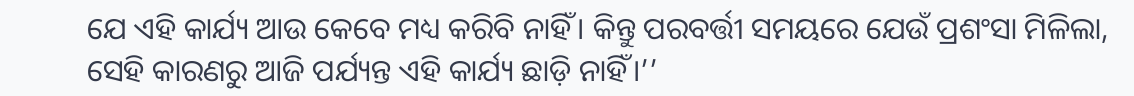ଯେ ଏହି କାର୍ଯ୍ୟ ଆଉ କେବେ ମଧ୍ୟ କରିବି ନାହିଁ। କିନ୍ତୁ ପରବର୍ତ୍ତୀ ସମୟରେ ଯେଉଁ ପ୍ରଶଂସା ମିଳିଲା, ସେହି କାରଣରୁ ଆଜି ପର୍ଯ୍ୟନ୍ତ ଏହି କାର୍ଯ୍ୟ ଛାଡ଼ି ନାହିଁ।’’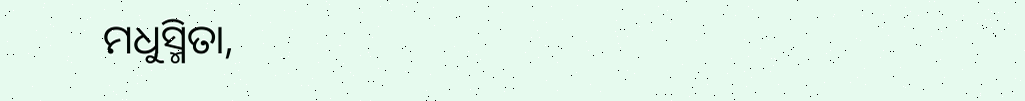ମଧୁସ୍ମିତା,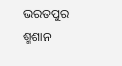ଭରତପୁର ଶ୍ମଶାନ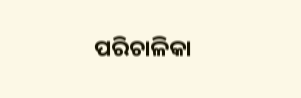ପରିଚାଳିକା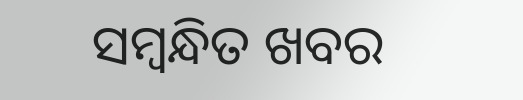ସମ୍ବନ୍ଧିତ ଖବର